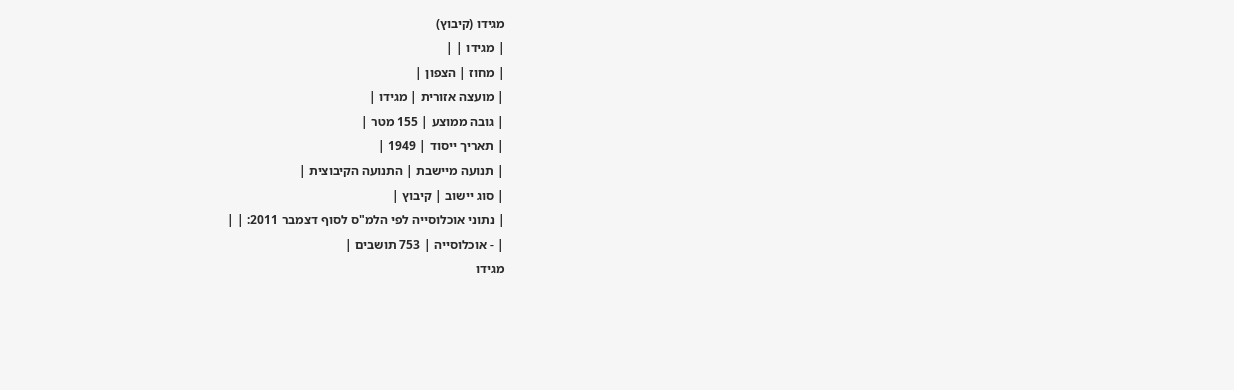מגידו (קיבוץ)
| מגידו | |
| מחוז | הצפון |
| מועצה אזורית | מגידו |
| גובה ממוצע | 155 מטר |
| תאריך ייסוד | 1949 |
| תנועה מיישבת | התנועה הקיבוצית |
| סוג יישוב | קיבוץ |
| נתוני אוכלוסייה לפי הלמ"ס לסוף דצמבר 2011: | |
| - אוכלוסייה | 753 תושבים |
מגידו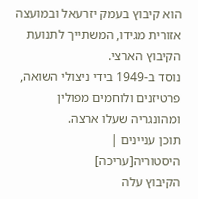הוא קיבוץ בעמק יזרעאל ובמועצה אזורית מגידו, המשתייך לתנועת הקיבוץ הארצי.
נוסד ב-1949 בידי ניצולי השואה, פרטיזנים ולוחמים מפולין ומהונגריה שעלו ארצה.
תוכן עניינים |
היסטוריה[עריכה]
הקיבוץ עלה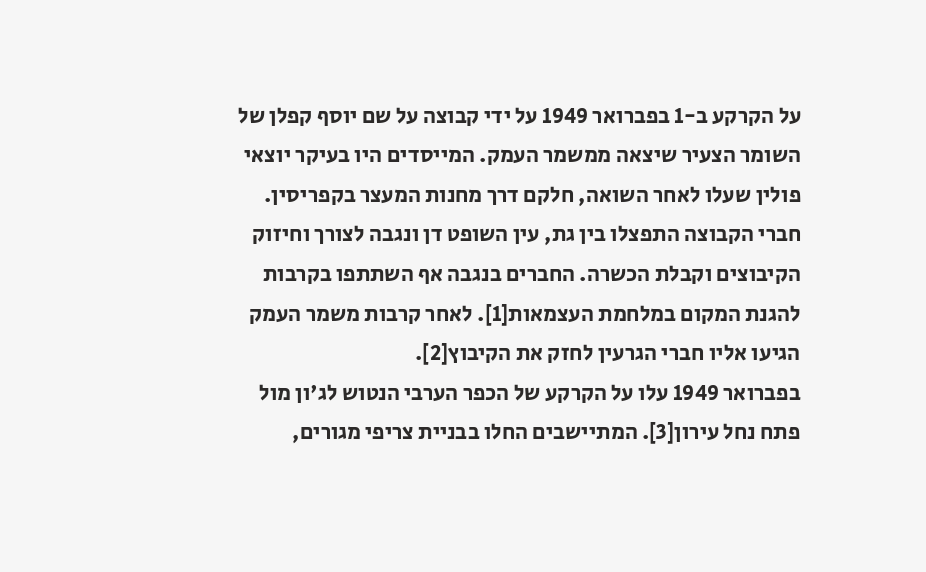על הקרקע ב-1 בפברואר 1949 על ידי קבוצה על שם יוסף קפלן של השומר הצעיר שיצאה ממשמר העמק. המייסדים היו בעיקר יוצאי פולין שעלו לאחר השואה, חלקם דרך מחנות המעצר בקפריסין. חברי הקבוצה התפצלו בין גת, עין השופט דן ונגבה לצורך וחיזוק הקיבוצים וקבלת הכשרה. החברים בנגבה אף השתתפו בקרבות להגנת המקום במלחמת העצמאות[1]. לאחר קרבות משמר העמק הגיעו אליו חברי הגרעין לחזק את הקיבוץ[2].
בפברואר 1949 עלו על הקרקע של הכפר הערבי הנטוש לג'ון מול פתח נחל עירון[3]. המתיישבים החלו בבניית צריפי מגורים,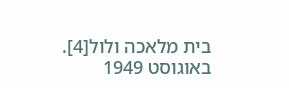בית מלאכה ולול[4]. באוגוסט 1949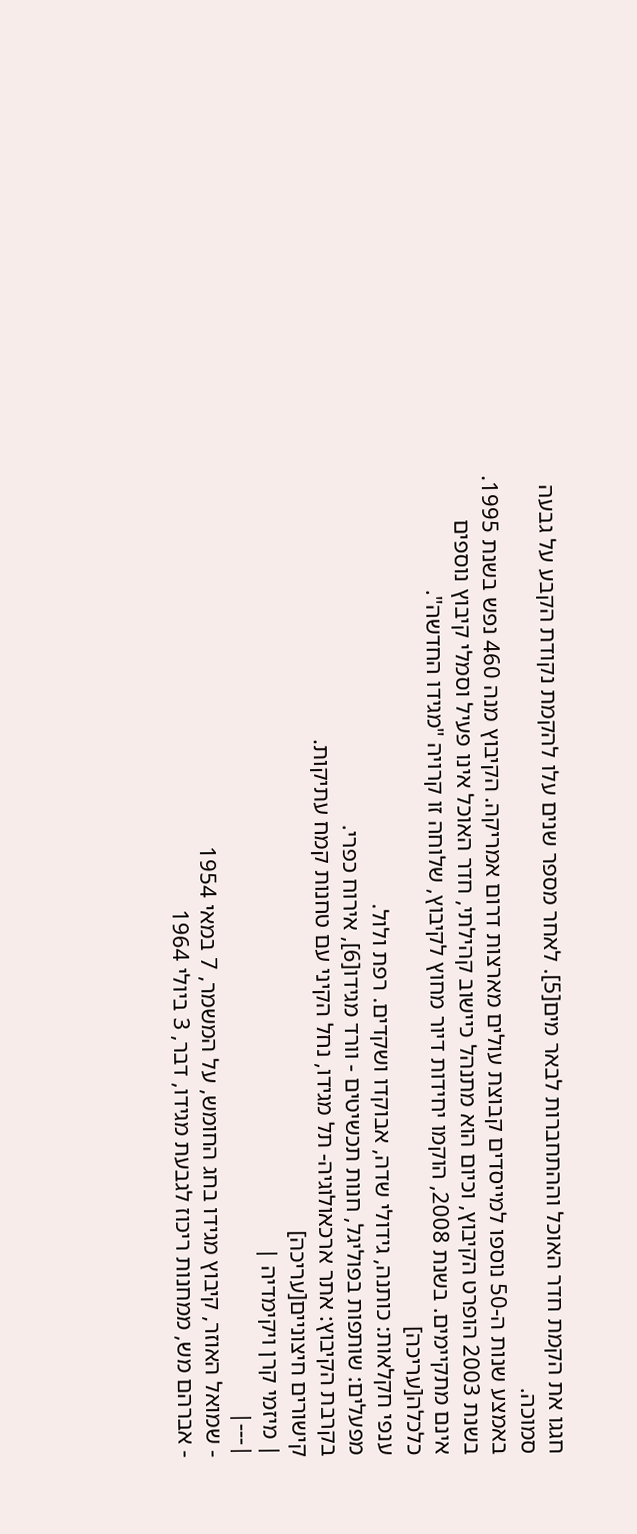חגגו את הקמת חדר האוכל וההתחברות לבאר מים[5]. לאחר מספר שנים עלו להקמת נקודת הקבע על גבעה סמוכה.
באמצע שנות ה-50 נוספו למייסדים קבוצת עולים מארצות דרום אמריקה. הקיבוץ מנה 460 נפש בשנת 1995.
בשנת 2003 הופרט הקיבוץ, וכיום הוא מתנהל כיישוב קהילתי, חדר האוכל אינו פעיל וסמלי קיבוץ נוספים אינם מתקיימים. בשנת 2008, הוקמו יחידות דיור מחוץ לקיבוץ, שלוחה זו קרויה "מגידו החדשה".
כלכלה[עריכה]
ענפי חקלאות: כותנה, גידולי שדה, אבוקדו ושקדים. רפת ולול.
מפעלים: שותפות בפוליגל, חנות תכשיטים - וורד מגידו[6], אירוח כפרי.
בקרבת הקיבוץ: אתר ארכאולוגיה- תל מגידו, נחל הקיני עם טחנות קמח עתיקות.
קישורים חיצוניים[עריכה]
| מיזמי קרן ויקימדיה |
|---|
- שמואל האוזר, קיבוץ מגידו בחג החומש, על המשמר, 7 במאי 1954
- אברהם מש, ממחנות ריכוז לגבעת מגידו, דבר, 3 ביולי 1964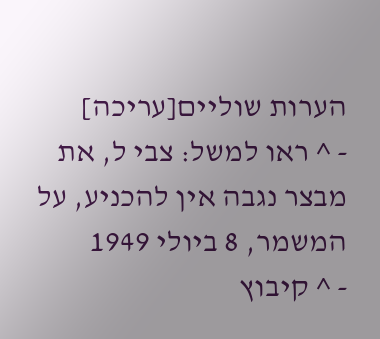הערות שוליים[עריכה]
- ^ ראו למשל: צבי ל, את מבצר נגבה אין להכניע, על המשמר, 8 ביולי 1949
- ^ קיבוץ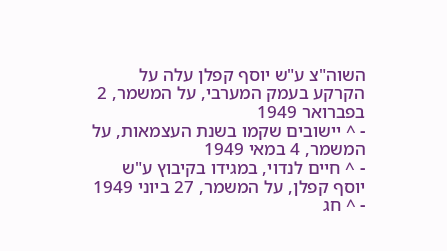השוה"צ ע"ש יוסף קפלן עלה על הקרקע בעמק המערבי, על המשמר, 2 בפברואר 1949
- ^ יישובים שקמו בשנת העצמאות, על המשמר, 4 במאי 1949
- ^ חיים לנדוי, במגידו בקיבוץ ע"ש יוסף קפלן, על המשמר, 27 ביוני 1949
- ^ חג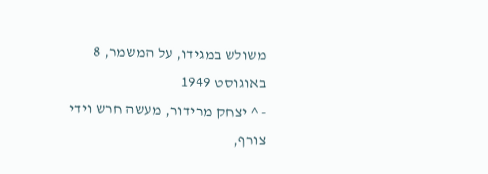משולש במגידו, על המשמר, 8 באוגוסט 1949
- ^ יצחק מרידור, מעשה חרש וידי צורף,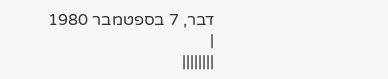דבר, 7 בספטמבר 1980
|
||||||||